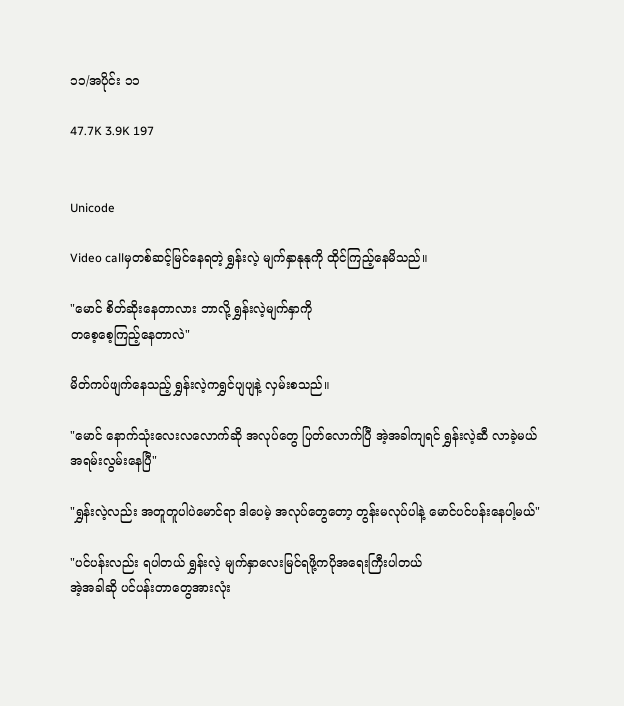၁၁/အပိုင်း ၁၁

47.7K 3.9K 197


Unicode

Video callမှတစ်ဆင့်မြင်နေရတဲ့ ရွှန်းလဲ့ မျက်နှာနုနုကို ထိုင်ကြည့်နေမိသည်။

"မောင် စိတ်ဆိုးနေတာလား ဘာလို့ ရွှန်းလဲ့မျက်နှာကို
တစေ့စေ့ကြည့်နေတာလဲ"

မိတ်ကပ်ဖျက်နေသည့် ရွှန်းလဲ့ကရွှင်ပျပျနဲ့ လှမ်းစသည်။

"မောင် နောက်သုံးလေးလလောက်ဆို အလုပ်တွေ ပြတ်လောက်ပြီ အဲ့အခါကျရင် ရွှန်းလဲ့ဆီ လာခဲ့မယ်
အရမ်းလွမ်းနေပြီ"

"ရွှန်းလဲ့လည်း အတူတူပါပဲမောင်ရာ ဒါပေမဲ့ အလုပ်တွေတော့ တွန်းမလုပ်ပါနဲ့ မောင်ပင်ပန်းနေပါ့မယ်"

"ပင်ပန်းလည်း ရပါတယ် ရွှန်းလဲ့ မျက်နှာလေးမြင်ရဖို့ကပိုအရေးကြီးပါတယ်
အဲ့အခါဆို ပင်ပန်းတာတွေအားလုံး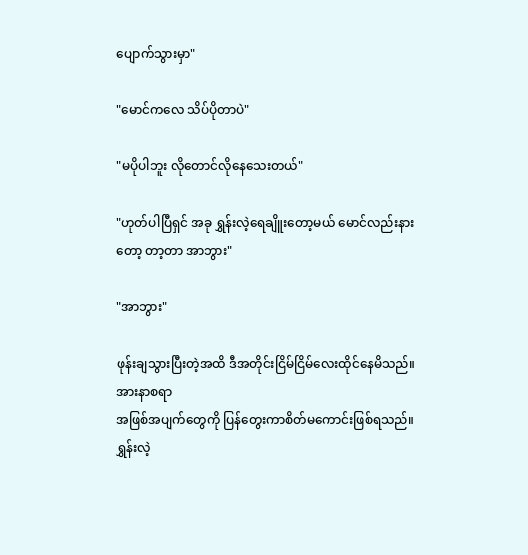ပျောက်သွားမှာ"

"မောင်ကလေ သိပ်ပိုတာပဲ"

"မပိုပါဘူး လိုတောင်လိုနေသေးတယ်"

"ဟုတ်ပါပြီရှင် အခု ရွှန်းလဲ့ရေချိူးတော့မယ် မောင်လည်းနားတော့ တာ့တာ အာဘွား"

"အာဘွား"

ဖုန်းချသွားပြီးတဲ့အထိ ဒီအတိုင်းငြိမ်ငြိမ်လေးထိုင်နေမိသည်။အားနာစရာ
အဖြစ်အပျက်တွေကို ပြန်တွေးကာစိတ်မကောင်းဖြစ်ရသည်။
ရွှန်းလဲ့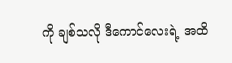ကို ချစ်သလို ဒီကောင်လေးရဲ့ အထိ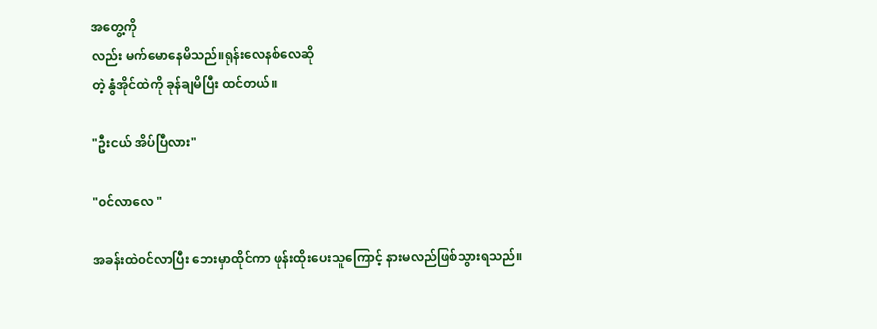အတွေ့ကို
လည်း မက်မောနေမိသည်။ရုန်းလေနစ်လေဆို
တဲ့ နွံအိုင်ထဲကို ခုန်ချမိပြီး ထင်တယ်။

"ဦးငယ် အိပ်ပြီလား"

"၀င်လာလေ "

အခန်းထဲ၀င်လာပြီး ဘေးမှာထိုင်ကာ ဖုန်းထိုးပေးသူကြောင့် နားမလည်ဖြစ်သွားရသည်။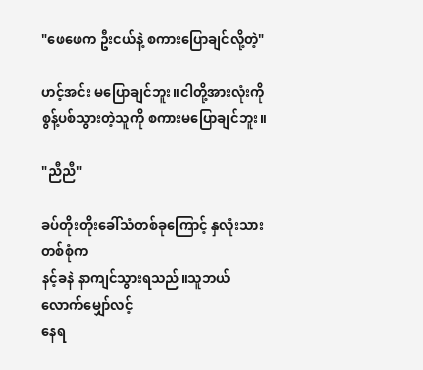"ဖေဖေက ဦးငယ်နဲ့ စကားပြောချင်လို့တဲ့"

ဟင့်အင်း မပြောချင်ဘူး။ငါတို့အားလုံးကို စွန့်ပစ်သွားတဲ့သူကို စကားမပြောချင်ဘူး။

"ညီညီ"

ခပ်တိုးတိုးခေါ်သံတစ်ခုကြောင့် နှလုံးသားတစ်စုံက
နင့်ခနဲ နာကျင်သွားရသည်။သူဘယ်လောက်မျှော်လင့်
နေရ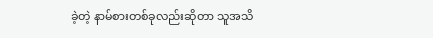ခဲ့တဲ့ နာမ်စားတစ်ခုလည်းဆိုတာ သူအသိ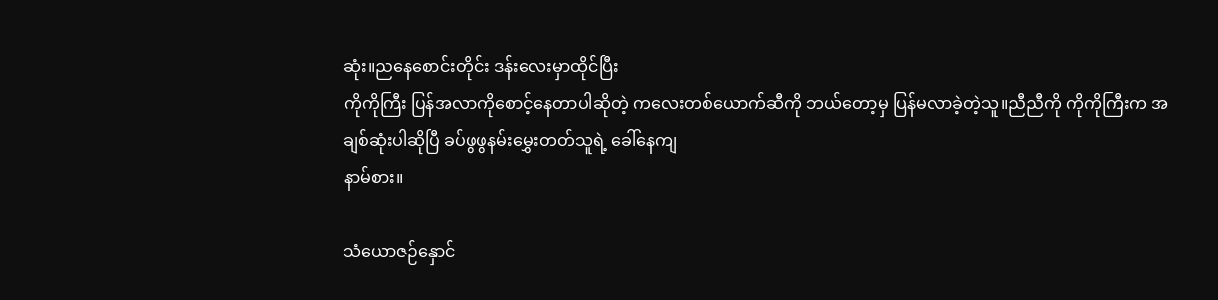ဆုံး။ညနေစောင်းတိုင်း ဒန်းလေးမှာထိုင်ပြီး
ကိုကိုကြီး ပြန်အလာကိုစောင့်နေတာပါဆိုတဲ့ ကလေးတစ်ယောက်ဆီကို ဘယ်တော့မှ ပြန်မလာခဲ့တဲ့သူ။ညီညီကို ကိုကိုကြီးက အချစ်ဆုံးပါဆိုပြီ ခပ်ဖွဖွနမ်းမွှေးတတ်သူရဲ့ ခေါ်နေကျ
နာမ်စား။

သံယောဇဉ်နှောင်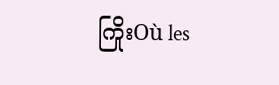ကြိုးOù les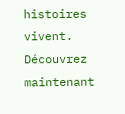histoires vivent. Découvrez maintenant